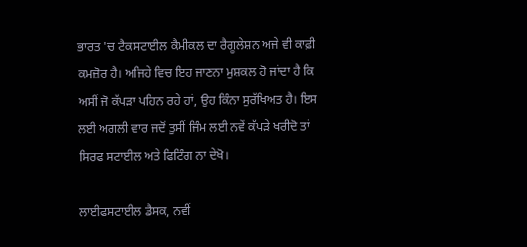ਭਾਰਤ 'ਚ ਟੈਕਸਟਾਈਲ ਕੈਮੀਕਲ ਦਾ ਰੈਗੂਲੇਸ਼ਨ ਅਜੇ ਵੀ ਕਾਫ਼ੀ ਕਮਜ਼ੋਰ ਹੈ। ਅਜਿਹੇ ਵਿਚ ਇਹ ਜਾਣਨਾ ਮੁਸ਼ਕਲ ਹੋ ਜਾਂਦਾ ਹੈ ਕਿ ਅਸੀਂ ਜੋ ਕੱਪੜਾ ਪਹਿਨ ਰਹੇ ਹਾਂ, ਉਹ ਕਿੰਨਾ ਸੁਰੱਖਿਅਤ ਹੈ। ਇਸ ਲਈ ਅਗਲੀ ਵਾਰ ਜਦੋਂ ਤੁਸੀਂ ਜਿੰਮ ਲਈ ਨਵੇਂ ਕੱਪੜੇ ਖਰੀਦੋ ਤਾਂ ਸਿਰਫ ਸਟਾਈਲ ਅਤੇ ਫਿਟਿੰਗ ਨਾ ਦੇਖੋ।

ਲਾਈਫਸਟਾਈਲ ਡੈਸਕ, ਨਵੀਂ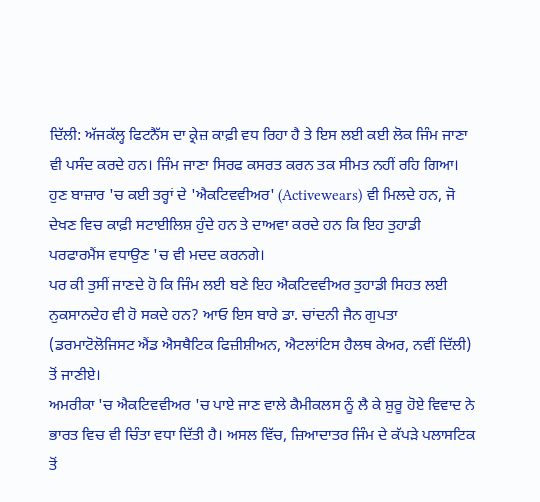ਦਿੱਲੀ: ਅੱਜਕੱਲ੍ਹ ਫਿਟਨੈੱਸ ਦਾ ਕ੍ਰੇਜ਼ ਕਾਫ਼ੀ ਵਧ ਰਿਹਾ ਹੈ ਤੇ ਇਸ ਲਈ ਕਈ ਲੋਕ ਜਿੰਮ ਜਾਣਾ ਵੀ ਪਸੰਦ ਕਰਦੇ ਹਨ। ਜਿੰਮ ਜਾਣਾ ਸਿਰਫ ਕਸਰਤ ਕਰਨ ਤਕ ਸੀਮਤ ਨਹੀਂ ਰਹਿ ਗਿਆ। ਹੁਣ ਬਾਜ਼ਾਰ 'ਚ ਕਈ ਤਰ੍ਹਾਂ ਦੇ 'ਐਕਟਿਵਵੀਅਰ' (Activewears) ਵੀ ਮਿਲਦੇ ਹਨ, ਜੋ ਦੇਖਣ ਵਿਚ ਕਾਫ਼ੀ ਸਟਾਈਲਿਸ਼ ਹੁੰਦੇ ਹਨ ਤੇ ਦਾਅਵਾ ਕਰਦੇ ਹਨ ਕਿ ਇਹ ਤੁਹਾਡੀ ਪਰਫਾਰਮੈਂਸ ਵਧਾਉਣ 'ਚ ਵੀ ਮਦਦ ਕਰਨਗੇ।
ਪਰ ਕੀ ਤੁਸੀਂ ਜਾਣਦੇ ਹੋ ਕਿ ਜਿੰਮ ਲਈ ਬਣੇ ਇਹ ਐਕਟਿਵਵੀਅਰ ਤੁਹਾਡੀ ਸਿਹਤ ਲਈ ਨੁਕਸਾਨਦੇਹ ਵੀ ਹੋ ਸਕਦੇ ਹਨ? ਆਓ ਇਸ ਬਾਰੇ ਡਾ. ਚਾਂਦਨੀ ਜੈਨ ਗੁਪਤਾ (ਡਰਮਾਟੋਲੋਜਿਸਟ ਐਂਡ ਐਸਥੈਟਿਕ ਫਿਜ਼ੀਸ਼ੀਅਨ, ਐਟਲਾਂਟਿਸ ਹੈਲਥ ਕੇਅਰ, ਨਵੀਂ ਦਿੱਲੀ) ਤੋਂ ਜਾਣੀਏ।
ਅਮਰੀਕਾ 'ਚ ਐਕਟਿਵਵੀਅਰ 'ਚ ਪਾਏ ਜਾਣ ਵਾਲੇ ਕੈਮੀਕਲਸ ਨੂੰ ਲੈ ਕੇ ਸ਼ੁਰੂ ਹੋਏ ਵਿਵਾਦ ਨੇ ਭਾਰਤ ਵਿਚ ਵੀ ਚਿੰਤਾ ਵਧਾ ਦਿੱਤੀ ਹੈ। ਅਸਲ ਵਿੱਚ, ਜ਼ਿਆਦਾਤਰ ਜਿੰਮ ਦੇ ਕੱਪੜੇ ਪਲਾਸਟਿਕ ਤੋਂ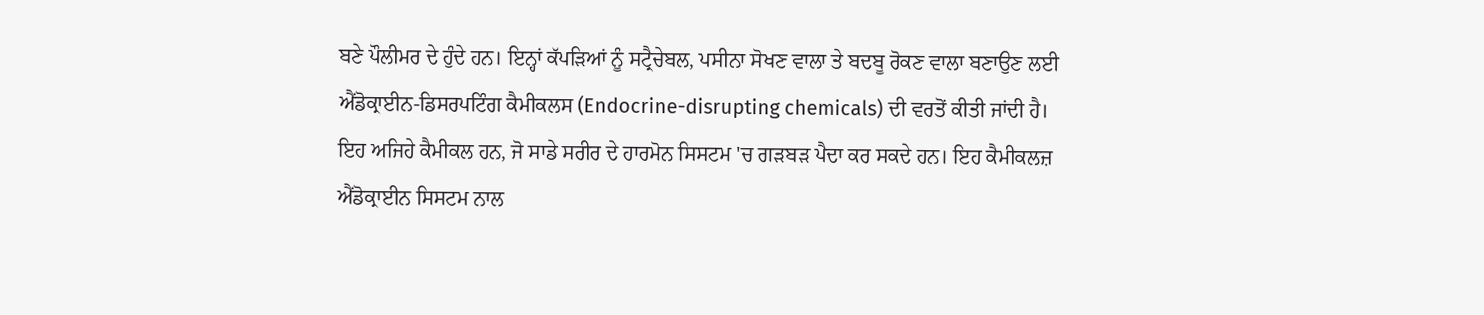ਬਣੇ ਪੌਲੀਮਰ ਦੇ ਹੁੰਦੇ ਹਨ। ਇਨ੍ਹਾਂ ਕੱਪੜਿਆਂ ਨੂੰ ਸਟ੍ਰੈਚੇਬਲ, ਪਸੀਨਾ ਸੋਖਣ ਵਾਲਾ ਤੇ ਬਦਬੂ ਰੋਕਣ ਵਾਲਾ ਬਣਾਉਣ ਲਈ ਐਂਡੋਕ੍ਰਾਈਨ-ਡਿਸਰਪਟਿੰਗ ਕੈਮੀਕਲਸ (Endocrine-disrupting chemicals) ਦੀ ਵਰਤੋਂ ਕੀਤੀ ਜਾਂਦੀ ਹੈ।
ਇਹ ਅਜਿਹੇ ਕੈਮੀਕਲ ਹਨ, ਜੋ ਸਾਡੇ ਸਰੀਰ ਦੇ ਹਾਰਮੋਨ ਸਿਸਟਮ 'ਚ ਗੜਬੜ ਪੈਦਾ ਕਰ ਸਕਦੇ ਹਨ। ਇਹ ਕੈਮੀਕਲਜ਼ ਐਂਡੋਕ੍ਰਾਈਨ ਸਿਸਟਮ ਨਾਲ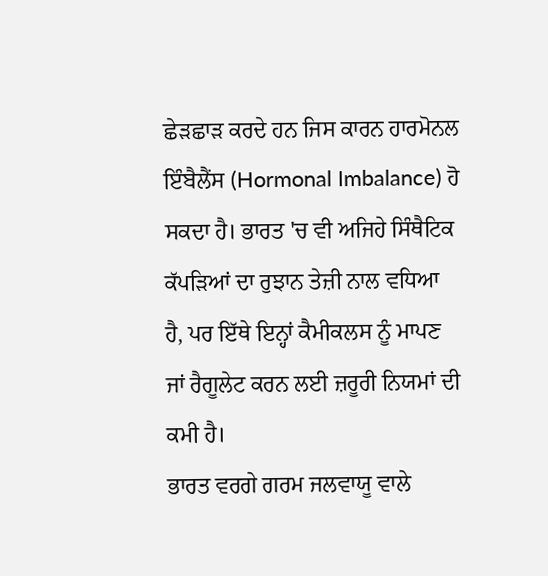ਛੇੜਛਾੜ ਕਰਦੇ ਹਨ ਜਿਸ ਕਾਰਨ ਹਾਰਮੋਨਲ ਇੰਬੈਲੈਂਸ (Hormonal Imbalance) ਹੋ ਸਕਦਾ ਹੈ। ਭਾਰਤ 'ਚ ਵੀ ਅਜਿਹੇ ਸਿੰਥੈਟਿਕ ਕੱਪੜਿਆਂ ਦਾ ਰੁਝਾਨ ਤੇਜ਼ੀ ਨਾਲ ਵਧਿਆ ਹੈ, ਪਰ ਇੱਥੇ ਇਨ੍ਹਾਂ ਕੈਮੀਕਲਸ ਨੂੰ ਮਾਪਣ ਜਾਂ ਰੈਗੂਲੇਟ ਕਰਨ ਲਈ ਜ਼ਰੂਰੀ ਨਿਯਮਾਂ ਦੀ ਕਮੀ ਹੈ।
ਭਾਰਤ ਵਰਗੇ ਗਰਮ ਜਲਵਾਯੂ ਵਾਲੇ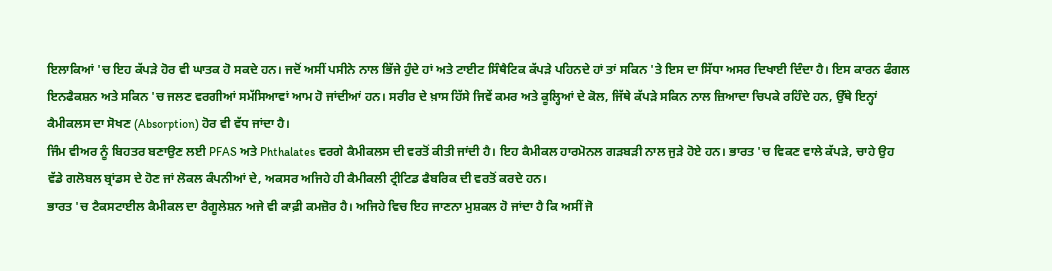ਇਲਾਕਿਆਂ 'ਚ ਇਹ ਕੱਪੜੇ ਹੋਰ ਵੀ ਘਾਤਕ ਹੋ ਸਕਦੇ ਹਨ। ਜਦੋਂ ਅਸੀਂ ਪਸੀਨੇ ਨਾਲ ਭਿੱਜੇ ਹੁੰਦੇ ਹਾਂ ਅਤੇ ਟਾਈਟ ਸਿੰਥੈਟਿਕ ਕੱਪੜੇ ਪਹਿਨਦੇ ਹਾਂ ਤਾਂ ਸਕਿਨ 'ਤੇ ਇਸ ਦਾ ਸਿੱਧਾ ਅਸਰ ਦਿਖਾਈ ਦਿੰਦਾ ਹੈ। ਇਸ ਕਾਰਨ ਫੰਗਲ ਇਨਫੈਕਸ਼ਨ ਅਤੇ ਸਕਿਨ 'ਚ ਜਲਣ ਵਰਗੀਆਂ ਸਮੱਸਿਆਵਾਂ ਆਮ ਹੋ ਜਾਂਦੀਆਂ ਹਨ। ਸਰੀਰ ਦੇ ਖ਼ਾਸ ਹਿੱਸੇ ਜਿਵੇਂ ਕਮਰ ਅਤੇ ਕੂਲ੍ਹਿਆਂ ਦੇ ਕੋਲ, ਜਿੱਥੇ ਕੱਪੜੇ ਸਕਿਨ ਨਾਲ ਜ਼ਿਆਦਾ ਚਿਪਕੇ ਰਹਿੰਦੇ ਹਨ, ਉੱਥੇ ਇਨ੍ਹਾਂ ਕੈਮੀਕਲਸ ਦਾ ਸੋਖਣ (Absorption) ਹੋਰ ਵੀ ਵੱਧ ਜਾਂਦਾ ਹੈ।
ਜਿੰਮ ਵੀਅਰ ਨੂੰ ਬਿਹਤਰ ਬਣਾਉਣ ਲਈ PFAS ਅਤੇ Phthalates ਵਰਗੇ ਕੈਮੀਕਲਸ ਦੀ ਵਰਤੋਂ ਕੀਤੀ ਜਾਂਦੀ ਹੈ। ਇਹ ਕੈਮੀਕਲ ਹਾਰਮੋਨਲ ਗੜਬੜੀ ਨਾਲ ਜੁੜੇ ਹੋਏ ਹਨ। ਭਾਰਤ 'ਚ ਵਿਕਣ ਵਾਲੇ ਕੱਪੜੇ, ਚਾਹੇ ਉਹ ਵੱਡੇ ਗਲੋਬਲ ਬ੍ਰਾਂਡਸ ਦੇ ਹੋਣ ਜਾਂ ਲੋਕਲ ਕੰਪਨੀਆਂ ਦੇ, ਅਕਸਰ ਅਜਿਹੇ ਹੀ ਕੈਮੀਕਲੀ ਟ੍ਰੀਟਿਡ ਫੈਬਰਿਕ ਦੀ ਵਰਤੋਂ ਕਰਦੇ ਹਨ।
ਭਾਰਤ 'ਚ ਟੈਕਸਟਾਈਲ ਕੈਮੀਕਲ ਦਾ ਰੈਗੂਲੇਸ਼ਨ ਅਜੇ ਵੀ ਕਾਫ਼ੀ ਕਮਜ਼ੋਰ ਹੈ। ਅਜਿਹੇ ਵਿਚ ਇਹ ਜਾਣਨਾ ਮੁਸ਼ਕਲ ਹੋ ਜਾਂਦਾ ਹੈ ਕਿ ਅਸੀਂ ਜੋ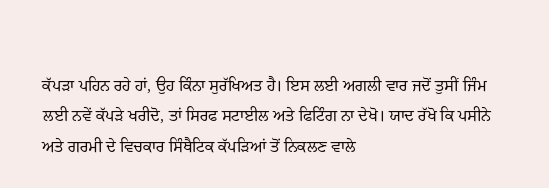ਕੱਪੜਾ ਪਹਿਨ ਰਹੇ ਹਾਂ, ਉਹ ਕਿੰਨਾ ਸੁਰੱਖਿਅਤ ਹੈ। ਇਸ ਲਈ ਅਗਲੀ ਵਾਰ ਜਦੋਂ ਤੁਸੀਂ ਜਿੰਮ ਲਈ ਨਵੇਂ ਕੱਪੜੇ ਖਰੀਦੋ, ਤਾਂ ਸਿਰਫ ਸਟਾਈਲ ਅਤੇ ਫਿਟਿੰਗ ਨਾ ਦੇਖੋ। ਯਾਦ ਰੱਖੋ ਕਿ ਪਸੀਨੇ ਅਤੇ ਗਰਮੀ ਦੇ ਵਿਚਕਾਰ ਸਿੰਥੈਟਿਕ ਕੱਪੜਿਆਂ ਤੋਂ ਨਿਕਲਣ ਵਾਲੇ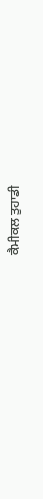ਕੈਮੀਕਲ ਤੁਹਾਡੀ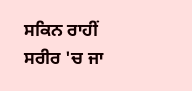ਸਕਿਨ ਰਾਹੀਂ ਸਰੀਰ 'ਚ ਜਾ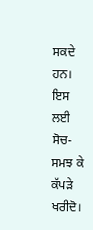ਸਕਦੇ ਹਨ। ਇਸ ਲਈ ਸੋਚ-ਸਮਝ ਕੇ ਕੱਪੜੇ ਖਰੀਦੋ।